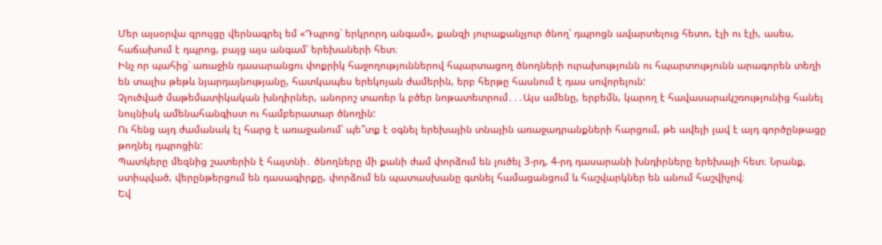Մեր այսօրվա զրույցը վերնագրել եմ «Դպրոց՝ երկրորդ անգամ», քանզի յուրաքանչյուր ծնող՝ դպրոցն ավարտելուց հետո, էլի ու էլի, ասես, հաճախում է դպրոց, բայց այս անգամ՝ երեխաների հետ։
Ինչ որ պահից՝ առաջին դասարանցու փոքրիկ հաջողություններով հպարտացող ծնողների ուրախությունն ու հպարտությունն արագորեն տեղի են տալիս թեթև նյարդայնությանը, հատկապես երեկոյան ժամերին, երբ հերթը հասնում է դաս սովորելուն:
Չլուծված մաթեմատիկական խնդիրներ, անորոշ տառեր և բծեր նոթատետրում․․․Այս ամենը, երբեմն, կարող է հավասարակշռությունից հանել նույնիսկ ամենահանգիստ ու համբերատար ծնողին:
Ու հենց այդ ժամանակ էլ հարց է առաջանում՝ պե՞տք է օգնել երեխային տնային առաջադրանքների հարցում, թե ավելի լավ է այդ գործընթացը թողնել դպրոցին:
Պատկերը մեզնից շատերին է հայտնի․ ծնողները մի քանի ժամ փորձում են լուծել 3-րդ, 4-րդ դասարանի խնդիրները երեխայի հետ։ Նրանք, ստիպված, վերընթերցում են դասագիրքը, փորձում են պատասխանը գտնել համացանցում և հաշվարկներ են անում հաշվիչով։
Եվ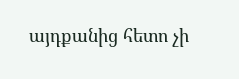այդքանից հետո չի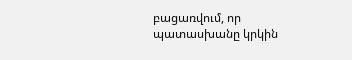բացառվում, որ պատասխանը կրկին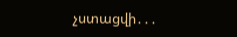չստացվի․․․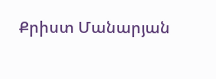Քրիստ Մանարյան